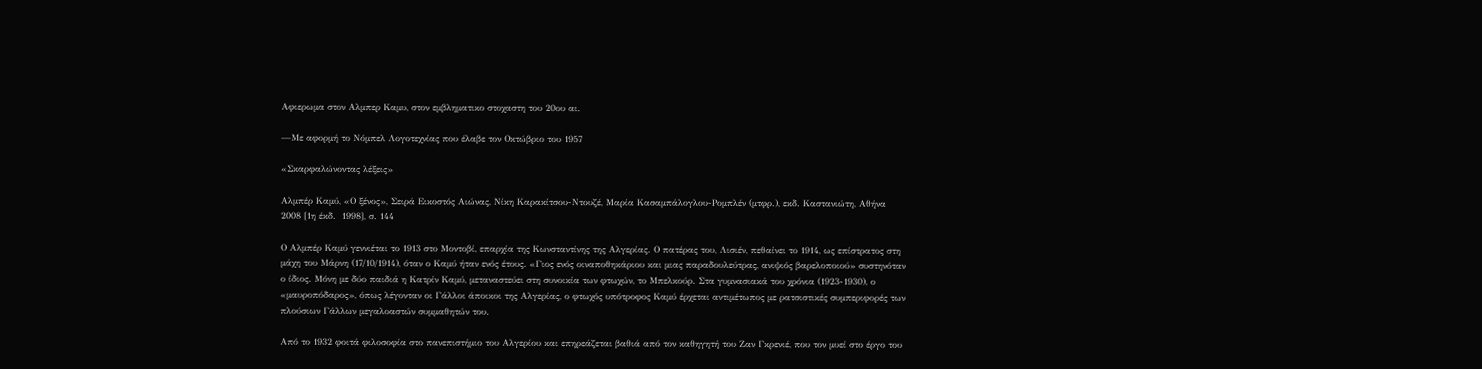Αφιερωμα στον Αλμπερ Καμυ, στον εμβληματικο στοχαστη του 20ου αι.

—Με αφορμή το Νόμπελ Λογοτεχνίας που έλαβε τον Οκτώβριο του 1957

«Σκαρφαλώνοντας λέξεις»

Αλμπέρ Καμύ, «Ο ξένος», Σειρά Εικοστός Αιώνας, Νίκη Καρακίτσου-Ντουζέ, Μαρία Κασαμπάλογλου-Ρομπλέν (μτφρ.), εκδ. Καστανιώτη, Αθήνα 2008 [1η έκδ.  1998], σ. 144

Ο Αλμπέρ Καμύ γεννιέται το 1913 στο Μοντοβί, επαρχία της Κωνσταντίνης της Αλγερίας. Ο πατέρας του, Λισιέν, πεθαίνει το 1914, ως επίστρατος στη μάχη του Μάρνη (17/10/1914), όταν ο Καμύ ήταν ενός έτους. «Γιος ενός οιναποθηκάριου και μιας παραδουλεύτρας, ανιψιός βαρελοποιού» συστηνόταν ο ίδιος. Μόνη με δύο παιδιά η Κατρίν Καμύ, μεταναστεύει στη συνοικία των φτωχών, το Μπελκούρ. Στα γυμνασιακά του χρόνια (1923-1930), ο «μαυροπόδαρος», όπως λέγονταν οι Γάλλοι άποικοι της Αλγερίας, ο φτωχός υπότροφος Καμύ έρχεται αντιμέτωπος με ρατσιστικές συμπεριφορές των πλούσιων Γάλλων μεγαλοαστών συμμαθητών του.

Από το 1932 φοιτά φιλοσοφία στο πανεπιστήμιο του Αλγερίου και επηρεάζεται βαθιά από τον καθηγητή του Ζαν Γκρενιέ, που τον μυεί στο έργο του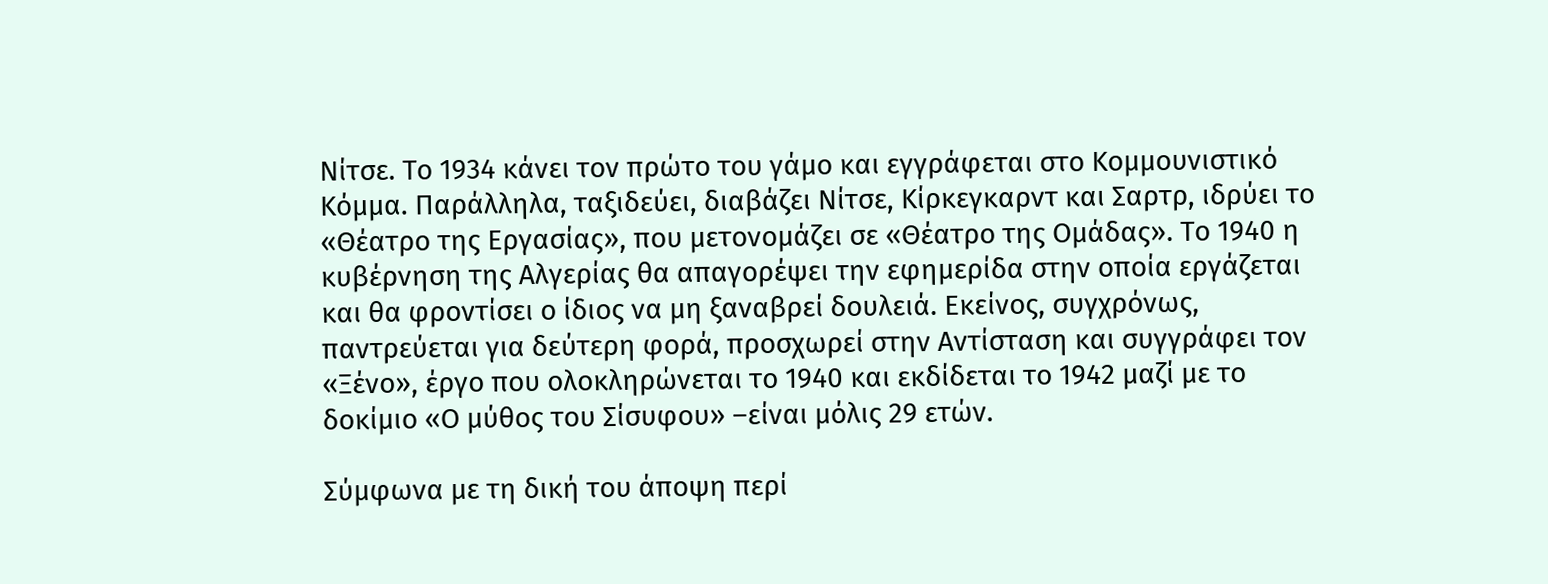Νίτσε. Το 1934 κάνει τον πρώτο του γάμο και εγγράφεται στο Κομμουνιστικό Κόμμα. Παράλληλα, ταξιδεύει, διαβάζει Νίτσε, Κίρκεγκαρντ και Σαρτρ, ιδρύει το «Θέατρο της Εργασίας», που μετονομάζει σε «Θέατρο της Ομάδας». Το 1940 η κυβέρνηση της Αλγερίας θα απαγορέψει την εφημερίδα στην οποία εργάζεται και θα φροντίσει ο ίδιος να μη ξαναβρεί δουλειά. Εκείνος, συγχρόνως, παντρεύεται για δεύτερη φορά, προσχωρεί στην Αντίσταση και συγγράφει τον «Ξένο», έργο που ολοκληρώνεται το 1940 και εκδίδεται το 1942 μαζί με το δοκίμιο «Ο μύθος του Σίσυφου» –είναι μόλις 29 ετών.

Σύμφωνα με τη δική του άποψη περί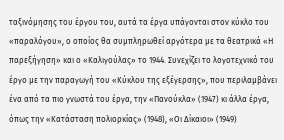ταξινόμησης του έργου του, αυτά τα έργα υπάγονται στον κύκλο του «παραλόγου», ο οποίος θα συμπληρωθεί αργότερα με τα θεατρικά «Η παρεξήγηση» και ο «Καλιγούλας» το 1944. Συνεχίζει το λογοτεχνικό του έργο με την παραγωγή του «Κύκλου της εξέγερσης», που περιλαμβάνει ένα από τα πιο γνωστά του έργα, την «Πανούκλα» (1947) κι άλλα έργα, όπως την «Κατάσταση πολιορκίας» (1948), «Οι Δίκαιοι» (1949)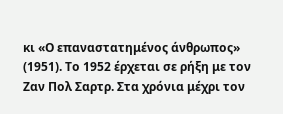κι «Ο επαναστατημένος άνθρωπος» (1951). Το 1952 έρχεται σε ρήξη με τον Ζαν Πολ Σαρτρ. Στα χρόνια μέχρι τον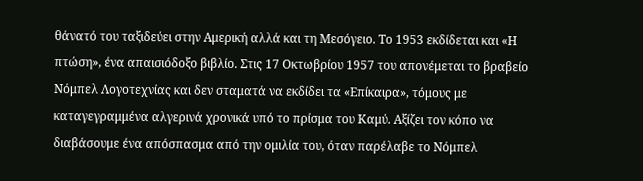θάνατό του ταξιδεύει στην Αμερική αλλά και τη Μεσόγειο. Το 1953 εκδίδεται και «Η πτώση», ένα απαισιόδοξο βιβλίο. Στις 17 Οκτωβρίου 1957 του απονέμεται το βραβείο Νόμπελ Λογοτεχνίας και δεν σταματά να εκδίδει τα «Επίκαιρα», τόμους με καταγεγραμμένα αλγερινά χρονικά υπό το πρίσμα του Καμύ. Αξίζει τον κόπο να διαβάσουμε ένα απόσπασμα από την ομιλία του, όταν παρέλαβε το Νόμπελ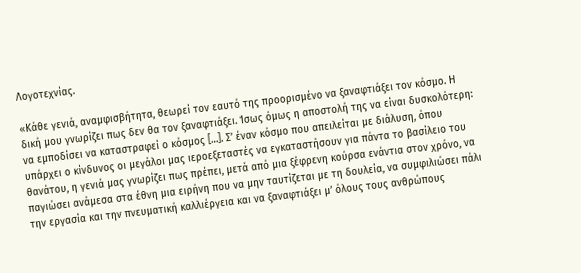Λογοτεχνίας.

«Κάθε γενιά, αναμφισβήτητα, θεωρεί τον εαυτό της προορισμένο να ξαναφτιάξει τον κόσμο. Η δική μου γνωρίζει πως δεν θα τον ξαναφτιάξει. Ίσως όμως η αποστολή της να είναι δυσκολότερη: να εμποδίσει να καταστραφεί ο κόσμος […]. Σ’ έναν κόσμο που απειλείται με διάλυση, όπου υπάρχει ο κίνδυνος οι μεγάλοι μας ιεροεξεταστές να εγκαταστήσουν για πάντα το βασίλειο του θανάτου, η γενιά μας γνωρίζει πως πρέπει, μετά από μια ξέφρενη κούρσα ενάντια στον χρόνο, να παγιώσει ανάμεσα στα έθνη μια ειρήνη που να μην ταυτίζεται με τη δουλεία, να συμφιλιώσει πάλι την εργασία και την πνευματική καλλιέργεια και να ξαναφτιάξει μ’ όλους τους ανθρώπους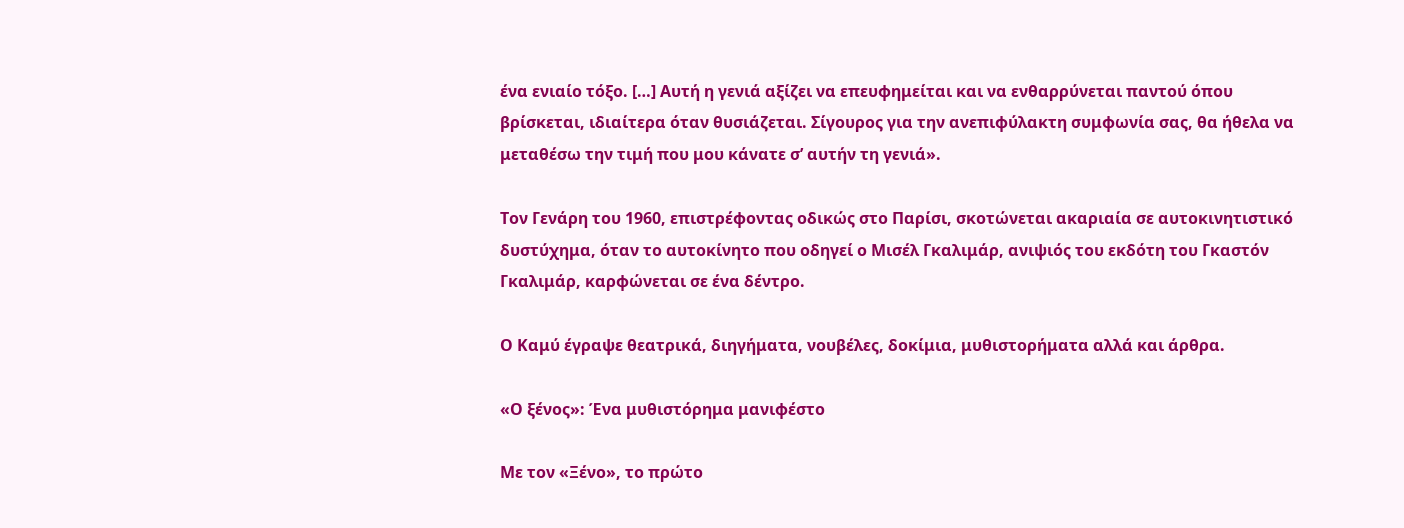ένα ενιαίο τόξο. […] Αυτή η γενιά αξίζει να επευφημείται και να ενθαρρύνεται παντού όπου βρίσκεται, ιδιαίτερα όταν θυσιάζεται. Σίγουρος για την ανεπιφύλακτη συμφωνία σας, θα ήθελα να μεταθέσω την τιμή που μου κάνατε σ’ αυτήν τη γενιά».

Τον Γενάρη του 1960, επιστρέφοντας οδικώς στο Παρίσι, σκοτώνεται ακαριαία σε αυτοκινητιστικό δυστύχημα, όταν το αυτοκίνητο που οδηγεί ο Μισέλ Γκαλιμάρ, ανιψιός του εκδότη του Γκαστόν Γκαλιμάρ, καρφώνεται σε ένα δέντρο.

Ο Καμύ έγραψε θεατρικά, διηγήματα, νουβέλες, δοκίμια, μυθιστορήματα αλλά και άρθρα.

«Ο ξένος»: Ένα μυθιστόρημα μανιφέστο

Με τον «Ξένο», το πρώτο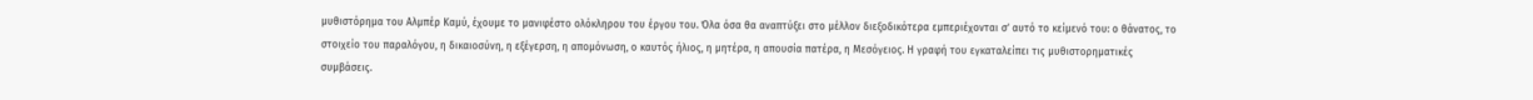μυθιστόρημα του Αλμπέρ Καμύ, έχουμε το μανιφέστο ολόκληρου του έργου του. Όλα όσα θα αναπτύξει στο μέλλον διεξοδικότερα εμπεριέχονται σ’ αυτό το κείμενό του: ο θάνατος, το στοιχείο του παραλόγου, η δικαιοσύνη, η εξέγερση, η απομόνωση, ο καυτός ήλιος, η μητέρα, η απουσία πατέρα, η Μεσόγειος. Η γραφή του εγκαταλείπει τις μυθιστορηματικές συμβάσεις.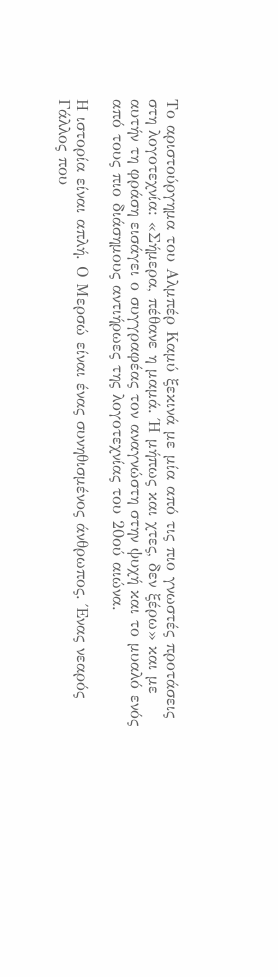Το αριστούργημα του Αλμπέρ Καμύ ξεκινά με μία από τις πιο γνωστές προτάσεις στη λογοτεχνία: «Σήμερα, πέθανε η μαμά. Ή μήπως και χτες, δεν ξέρω» και με αυτήν τη φράση εισάγει ο συγγραφέας τον αναγνώστη στην ψυχή και το μυαλό ενός από τους πιο διάσημους αντιήρωες της λογοτεχνίας του 20ού αιώνα.

Η ιστορία είναι απλή. Ο Μερσώ είναι ένας συνηθισμένος άνθρωπος. Ένας νεαρός Γάλλος που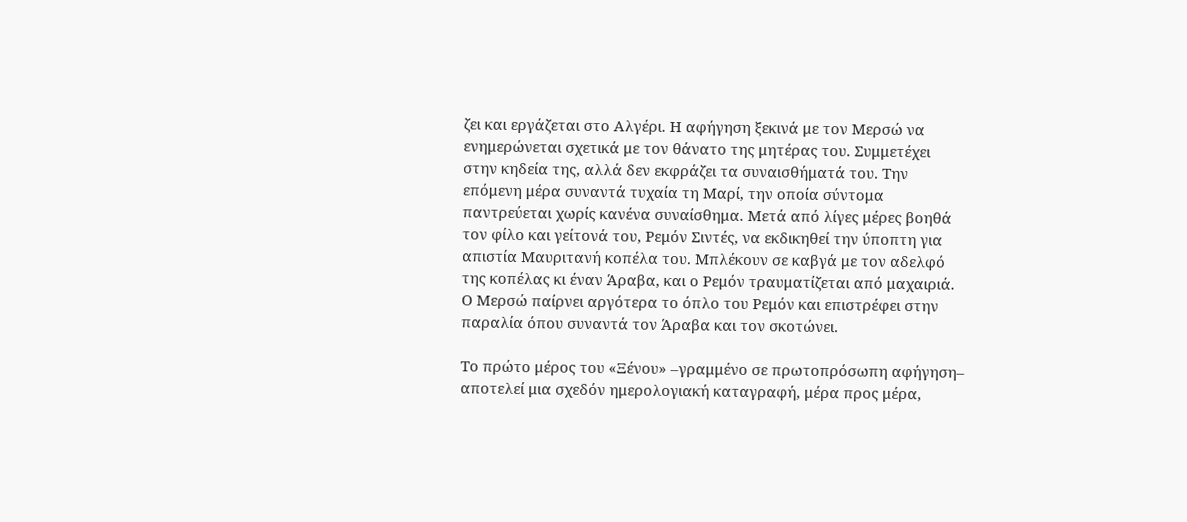ζει και εργάζεται στο Αλγέρι. Η αφήγηση ξεκινά με τον Μερσώ να ενημερώνεται σχετικά με τον θάνατο της μητέρας του. Συμμετέχει στην κηδεία της, αλλά δεν εκφράζει τα συναισθήματά του. Την επόμενη μέρα συναντά τυχαία τη Μαρί, την οποία σύντομα παντρεύεται χωρίς κανένα συναίσθημα. Μετά από λίγες μέρες βοηθά τον φίλο και γείτονά του, Ρεμόν Σιντές, να εκδικηθεί την ύποπτη για απιστία Μαυριτανή κοπέλα του. Μπλέκουν σε καβγά με τον αδελφό της κοπέλας κι έναν Άραβα, και ο Ρεμόν τραυματίζεται από μαχαιριά. Ο Μερσώ παίρνει αργότερα το όπλο του Ρεμόν και επιστρέφει στην παραλία όπου συναντά τον Άραβα και τον σκοτώνει.

Το πρώτο μέρος του «Ξένου» –γραμμένο σε πρωτοπρόσωπη αφήγηση– αποτελεί μια σχεδόν ημερολογιακή καταγραφή, μέρα προς μέρα,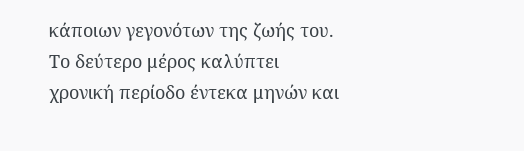κάποιων γεγονότων της ζωής του. Το δεύτερο μέρος καλύπτει χρονική περίοδο έντεκα μηνών και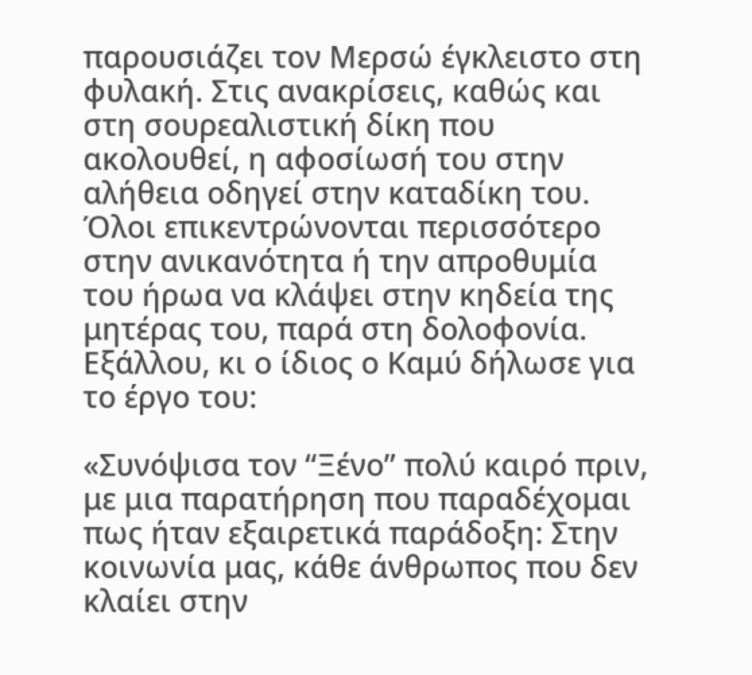παρουσιάζει τον Μερσώ έγκλειστο στη φυλακή. Στις ανακρίσεις, καθώς και στη σουρεαλιστική δίκη που ακολουθεί, η αφοσίωσή του στην αλήθεια οδηγεί στην καταδίκη του. Όλοι επικεντρώνονται περισσότερο στην ανικανότητα ή την απροθυμία του ήρωα να κλάψει στην κηδεία της μητέρας του, παρά στη δολοφονία. Εξάλλου, κι ο ίδιος ο Καμύ δήλωσε για το έργο του:

«Συνόψισα τον “Ξένο” πολύ καιρό πριν, με μια παρατήρηση που παραδέχομαι πως ήταν εξαιρετικά παράδοξη: Στην κοινωνία μας, κάθε άνθρωπος που δεν κλαίει στην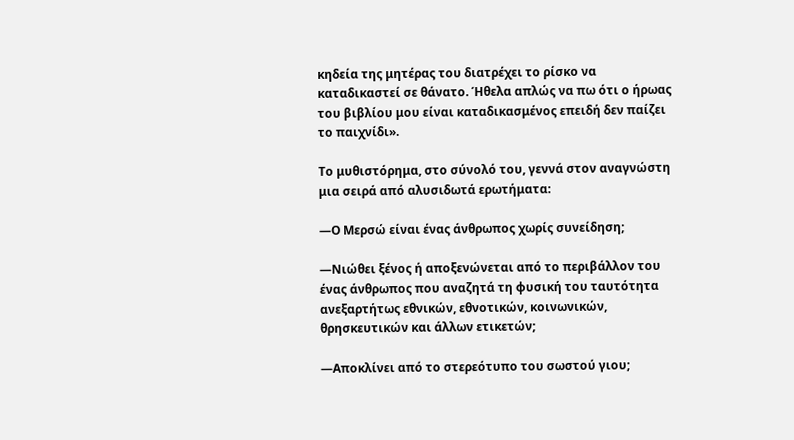κηδεία της μητέρας του διατρέχει το ρίσκο να καταδικαστεί σε θάνατο. Ήθελα απλώς να πω ότι ο ήρωας του βιβλίου μου είναι καταδικασμένος επειδή δεν παίζει το παιχνίδι».

Το μυθιστόρημα, στο σύνολό του, γεννά στον αναγνώστη μια σειρά από αλυσιδωτά ερωτήματα:

—Ο Μερσώ είναι ένας άνθρωπος χωρίς συνείδηση;

—Νιώθει ξένος ή αποξενώνεται από το περιβάλλον του ένας άνθρωπος που αναζητά τη φυσική του ταυτότητα ανεξαρτήτως εθνικών, εθνοτικών, κοινωνικών, θρησκευτικών και άλλων ετικετών;

—Αποκλίνει από το στερεότυπο του σωστού γιου;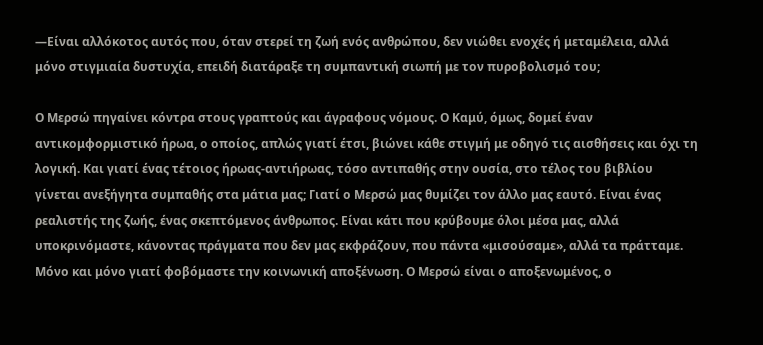—Είναι αλλόκοτος αυτός που, όταν στερεί τη ζωή ενός ανθρώπου, δεν νιώθει ενοχές ή μεταμέλεια, αλλά μόνο στιγμιαία δυστυχία, επειδή διατάραξε τη συμπαντική σιωπή με τον πυροβολισμό του;

Ο Μερσώ πηγαίνει κόντρα στους γραπτούς και άγραφους νόμους. Ο Καμύ, όμως, δομεί έναν αντικομφορμιστικό ήρωα, ο οποίος, απλώς γιατί έτσι, βιώνει κάθε στιγμή με οδηγό τις αισθήσεις και όχι τη λογική. Και γιατί ένας τέτοιος ήρωας-αντιήρωας, τόσο αντιπαθής στην ουσία, στο τέλος του βιβλίου γίνεται ανεξήγητα συμπαθής στα μάτια μας; Γιατί ο Μερσώ μας θυμίζει τον άλλο μας εαυτό. Είναι ένας ρεαλιστής της ζωής, ένας σκεπτόμενος άνθρωπος. Είναι κάτι που κρύβουμε όλοι μέσα μας, αλλά υποκρινόμαστε, κάνοντας πράγματα που δεν μας εκφράζουν, που πάντα «μισούσαμε», αλλά τα πράτταμε. Μόνο και μόνο γιατί φοβόμαστε την κοινωνική αποξένωση. Ο Μερσώ είναι ο αποξενωμένος, ο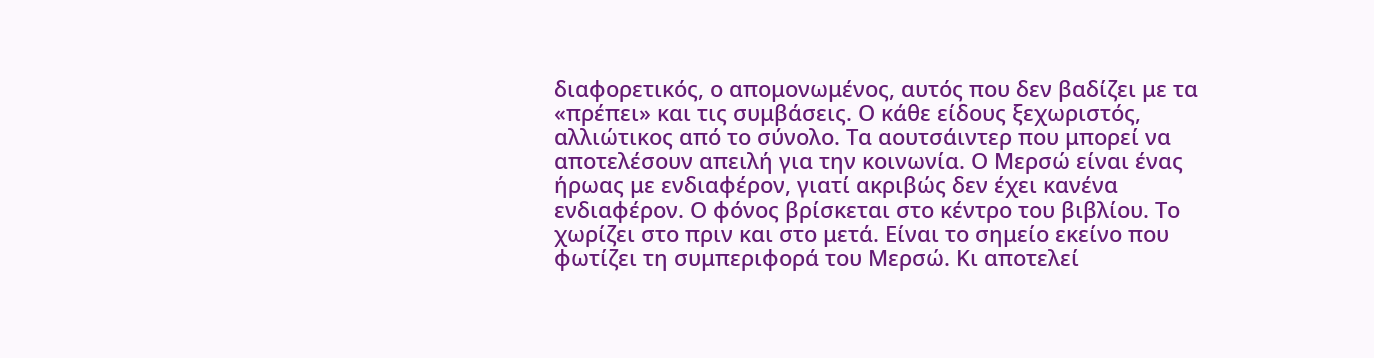διαφορετικός, ο απομονωμένος, αυτός που δεν βαδίζει με τα «πρέπει» και τις συμβάσεις. Ο κάθε είδους ξεχωριστός, αλλιώτικος από το σύνολο. Τα αουτσάιντερ που μπορεί να αποτελέσουν απειλή για την κοινωνία. Ο Μερσώ είναι ένας ήρωας με ενδιαφέρον, γιατί ακριβώς δεν έχει κανένα ενδιαφέρον. Ο φόνος βρίσκεται στο κέντρο του βιβλίου. Το χωρίζει στο πριν και στο μετά. Είναι το σημείο εκείνο που φωτίζει τη συμπεριφορά του Μερσώ. Κι αποτελεί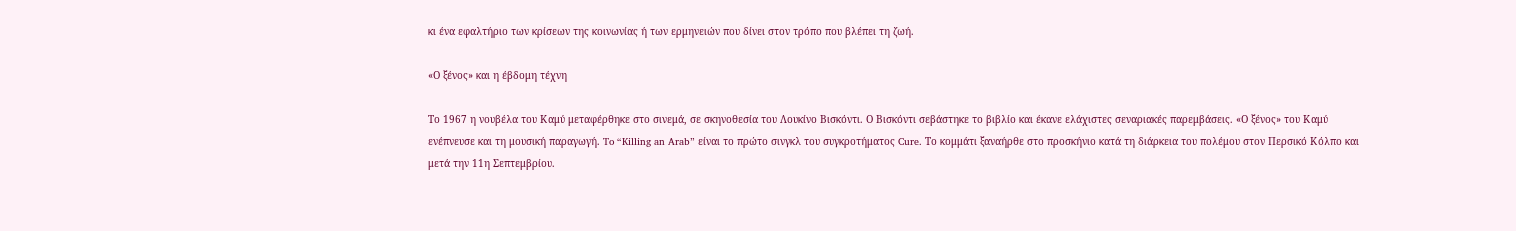κι ένα εφαλτήριο των κρίσεων της κοινωνίας ή των ερμηνειών που δίνει στον τρόπο που βλέπει τη ζωή.

«Ο ξένος» και η έβδομη τέχνη

Το 1967 η νουβέλα του Καμύ μεταφέρθηκε στο σινεμά, σε σκηνοθεσία του Λουκίνο Βισκόντι. Ο Βισκόντι σεβάστηκε το βιβλίο και έκανε ελάχιστες σεναριακές παρεμβάσεις. «Ο ξένος» του Καμύ ενέπνευσε και τη μουσική παραγωγή. To “Killing an Arab” είναι το πρώτο σινγκλ του συγκροτήματος Cure. Το κομμάτι ξαναήρθε στο προσκήνιο κατά τη διάρκεια του πολέμου στον Περσικό Κόλπο και μετά την 11η Σεπτεμβρίου.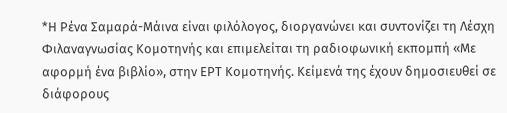*Η Ρένα Σαμαρά-Μάινα είναι φιλόλογος, διοργανώνει και συντονίζει τη Λέσχη Φιλαναγνωσίας Κομοτηνής και επιμελείται τη ραδιοφωνική εκπομπή «Με αφορμή ένα βιβλίο», στην ΕΡΤ Κομοτηνής. Κείμενά της έχουν δημοσιευθεί σε διάφορους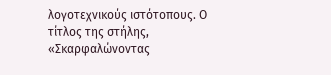λογοτεχνικούς ιστότοπους. Ο τίτλος της στήλης, «Σκαρφαλώνοντας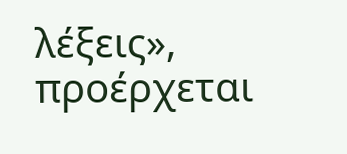λέξεις», προέρχεται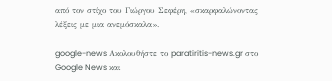από τον στίχο του Γιώργου Σεφέρη, «σκαρφαλώνοντας λέξεις με μια ανεμόσκαλα».

google-news Ακολουθήστε το paratiritis-news.gr στο Google News και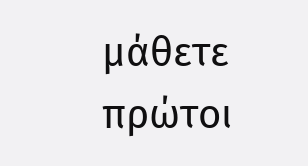μάθετε πρώτοι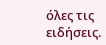όλες τις ειδήσεις.